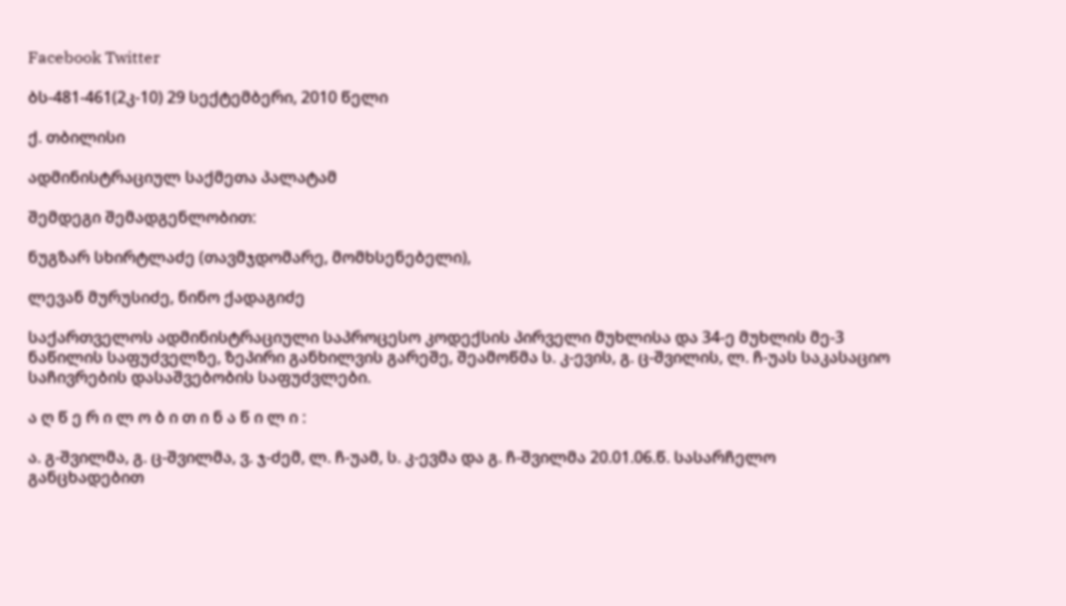Facebook Twitter

ბს-481-461(2კ-10) 29 სექტემბერი, 2010 წელი

ქ. თბილისი

ადმინისტრაციულ საქმეთა პალატამ

შემდეგი შემადგენლობით:

ნუგზარ სხირტლაძე (თავმჯდომარე, მომხსენებელი),

ლევან მურუსიძე, ნინო ქადაგიძე

საქართველოს ადმინისტრაციული საპროცესო კოდექსის პირველი მუხლისა და 34-ე მუხლის მე-3 ნაწილის საფუძველზე, ზეპირი განხილვის გარეშე, შეამოწმა ს. კ-ევის, გ. ც-შვილის, ლ. ჩ-უას საკასაციო საჩივრების დასაშვებობის საფუძვლები.

ა ღ წ ე რ ი ლ ო ბ ი თ ი ნ ა წ ი ლ ი :

ა. გ-შვილმა, გ. ც-შვილმა, ვ. ჯ-ძემ, ლ. ჩ-უამ, ს. კ-ევმა და გ. ჩ-შვილმა 20.01.06.წ. სასარჩელო განცხადებით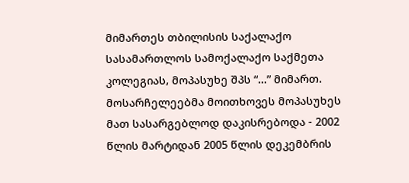მიმართეს თბილისის საქალაქო სასამართლოს სამოქალაქო საქმეთა კოლეგიას, მოპასუხე შპს “...” მიმართ. მოსარჩელეებმა მოითხოვეს მოპასუხეს მათ სასარგებლოდ დაკისრებოდა - 2002 წლის მარტიდან 2005 წლის დეკემბრის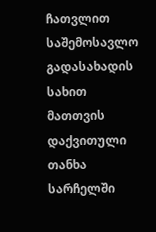ჩათვლით საშემოსავლო გადასახადის სახით მათთვის დაქვითული თანხა სარჩელში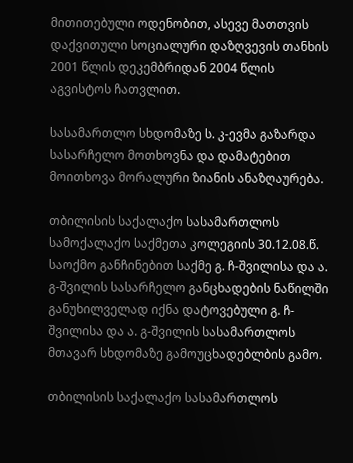მითითებული ოდენობით, ასევე მათთვის დაქვითული სოციალური დაზღვევის თანხის 2001 წლის დეკემბრიდან 2004 წლის აგვისტოს ჩათვლით.

სასამართლო სხდომაზე ს. კ-ევმა გაზარდა სასარჩელო მოთხოვნა და დამატებით მოითხოვა მორალური ზიანის ანაზღაურება.

თბილისის საქალაქო სასამართლოს სამოქალაქო საქმეთა კოლეგიის 30.12.08.წ. საოქმო განჩინებით საქმე გ. ჩ-შვილისა და ა. გ-შვილის სასარჩელო განცხადების ნაწილში განუხილველად იქნა დატოვებული გ. ჩ-შვილისა და ა. გ-შვილის სასამართლოს მთავარ სხდომაზე გამოუცხადებლბის გამო.

თბილისის საქალაქო სასამართლოს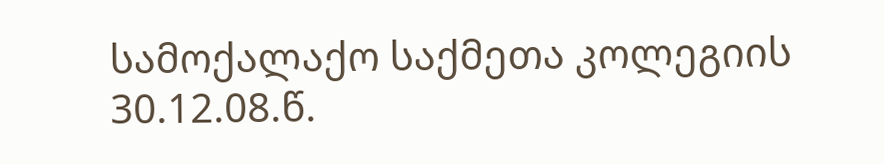სამოქალაქო საქმეთა კოლეგიის 30.12.08.წ.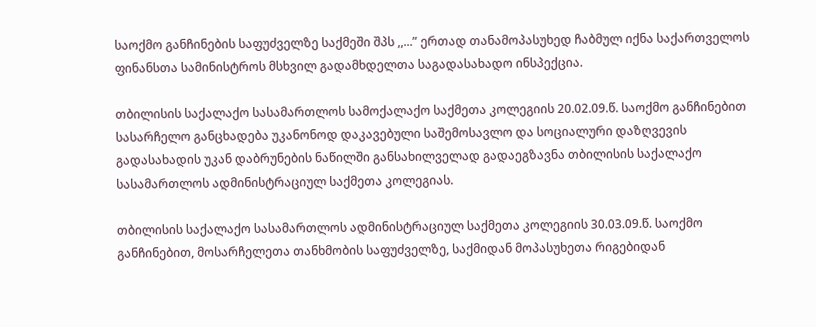საოქმო განჩინების საფუძველზე საქმეში შპს ,,...” ერთად თანამოპასუხედ ჩაბმულ იქნა საქართველოს ფინანსთა სამინისტროს მსხვილ გადამხდელთა საგადასახადო ინსპექცია.

თბილისის საქალაქო სასამართლოს სამოქალაქო საქმეთა კოლეგიის 20.02.09.წ. საოქმო განჩინებით სასარჩელო განცხადება უკანონოდ დაკავებული საშემოსავლო და სოციალური დაზღვევის გადასახადის უკან დაბრუნების ნაწილში განსახილველად გადაეგზავნა თბილისის საქალაქო სასამართლოს ადმინისტრაციულ საქმეთა კოლეგიას.

თბილისის საქალაქო სასამართლოს ადმინისტრაციულ საქმეთა კოლეგიის 30.03.09.წ. საოქმო განჩინებით, მოსარჩელეთა თანხმობის საფუძველზე, საქმიდან მოპასუხეთა რიგებიდან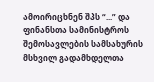ამოირიცხნენ შპს “...” და ფინანსთა სამინისტროს შემოსავლების სამსახურის მსხვილ გადამხდელთა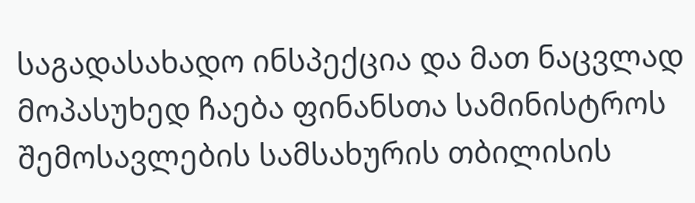საგადასახადო ინსპექცია და მათ ნაცვლად მოპასუხედ ჩაება ფინანსთა სამინისტროს შემოსავლების სამსახურის თბილისის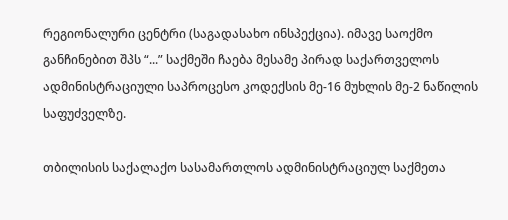რეგიონალური ცენტრი (საგადასახო ინსპექცია). იმავე საოქმო განჩინებით შპს “...” საქმეში ჩაება მესამე პირად საქართველოს ადმინისტრაციული საპროცესო კოდექსის მე-16 მუხლის მე-2 ნაწილის საფუძველზე.

თბილისის საქალაქო სასამართლოს ადმინისტრაციულ საქმეთა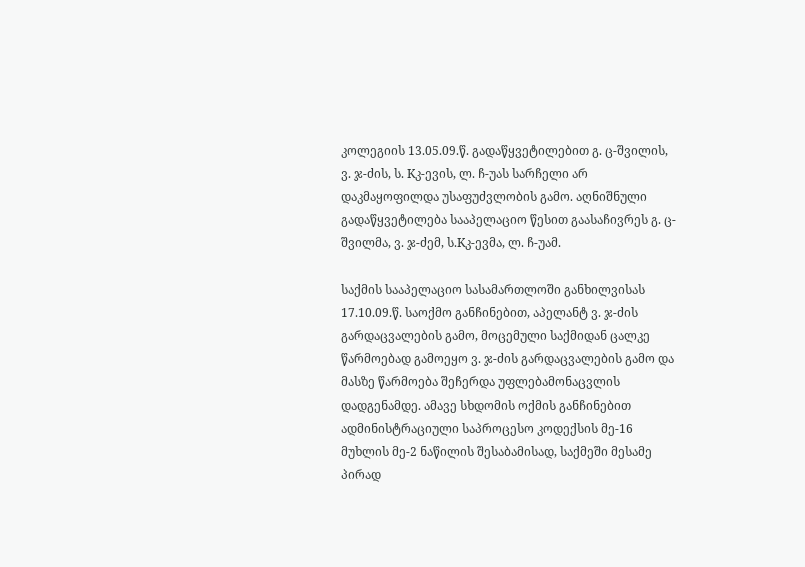კოლეგიის 13.05.09.წ. გადაწყვეტილებით გ. ც-შვილის, ვ. ჯ-ძის, ს. Kკ-ევის, ლ. ჩ-უას სარჩელი არ დაკმაყოფილდა უსაფუძვლობის გამო. აღნიშნული გადაწყვეტილება სააპელაციო წესით გაასაჩივრეს გ. ც-შვილმა, ვ. ჯ-ძემ, ს.Kკ-ევმა, ლ. ჩ-უამ.

საქმის სააპელაციო სასამართლოში განხილვისას 17.10.09.წ. საოქმო განჩინებით, აპელანტ ვ. ჯ-ძის გარდაცვალების გამო, მოცემული საქმიდან ცალკე წარმოებად გამოეყო ვ. ჯ-ძის გარდაცვალების გამო და მასზე წარმოება შეჩერდა უფლებამონაცვლის დადგენამდე. ამავე სხდომის ოქმის განჩინებით ადმინისტრაციული საპროცესო კოდექსის მე-16 მუხლის მე-2 ნაწილის შესაბამისად, საქმეში მესამე პირად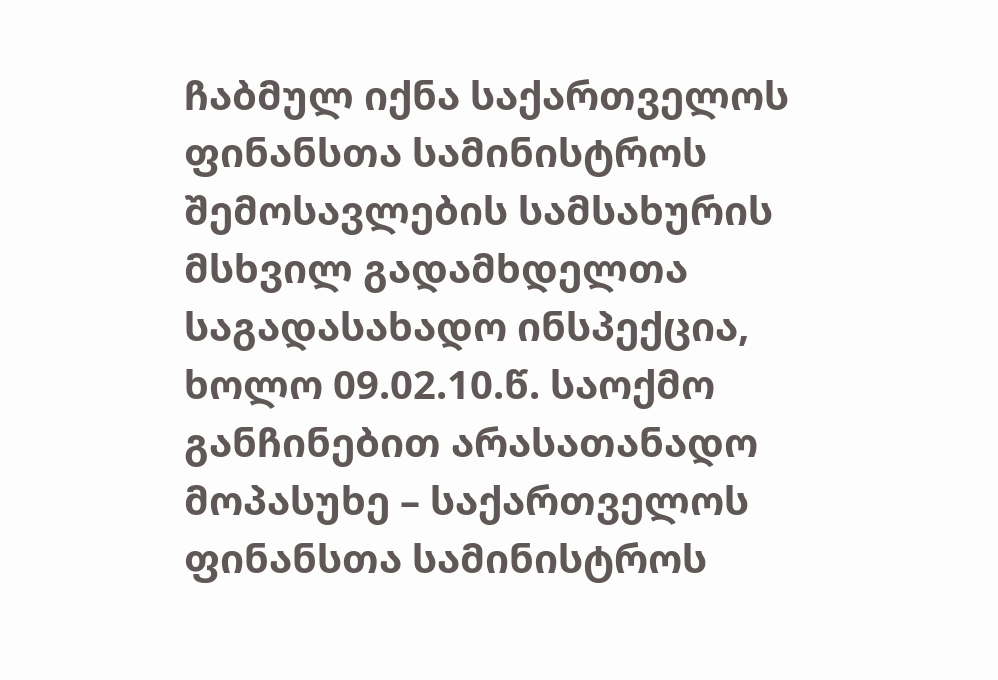ჩაბმულ იქნა საქართველოს ფინანსთა სამინისტროს შემოსავლების სამსახურის მსხვილ გადამხდელთა საგადასახადო ინსპექცია, ხოლო 09.02.10.წ. საოქმო განჩინებით არასათანადო მოპასუხე – საქართველოს ფინანსთა სამინისტროს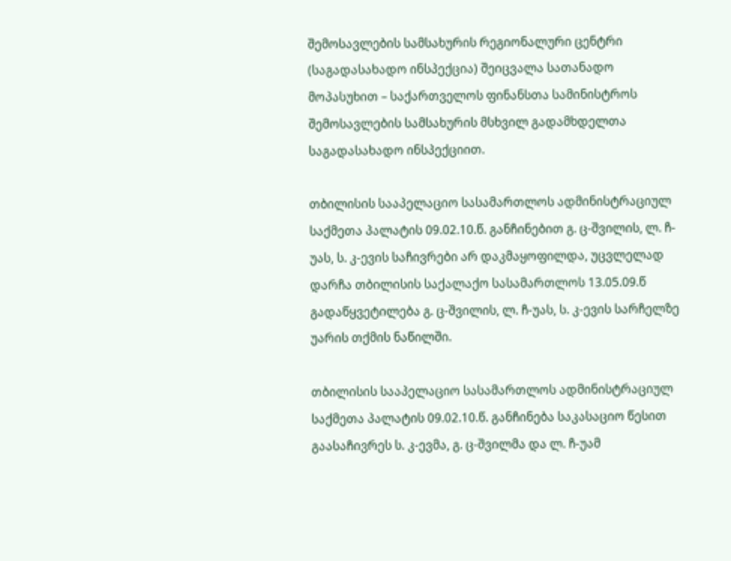შემოსავლების სამსახურის რეგიონალური ცენტრი (საგადასახადო ინსპექცია) შეიცვალა სათანადო მოპასუხით – საქართველოს ფინანსთა სამინისტროს შემოსავლების სამსახურის მსხვილ გადამხდელთა საგადასახადო ინსპექციით.

თბილისის სააპელაციო სასამართლოს ადმინისტრაციულ საქმეთა პალატის 09.02.10.წ. განჩინებით გ. ც-შვილის, ლ. ჩ-უას, ს. კ-ევის საჩივრები არ დაკმაყოფილდა, უცვლელად დარჩა თბილისის საქალაქო სასამართლოს 13.05.09.წ გადაწყვეტილება გ. ც-შვილის, ლ. ჩ-უას, ს. კ-ევის სარჩელზე უარის თქმის ნაწილში.

თბილისის სააპელაციო სასამართლოს ადმინისტრაციულ საქმეთა პალატის 09.02.10.წ. განჩინება საკასაციო წესით გაასაჩივრეს ს. კ-ევმა, გ. ც-შვილმა და ლ. ჩ-უამ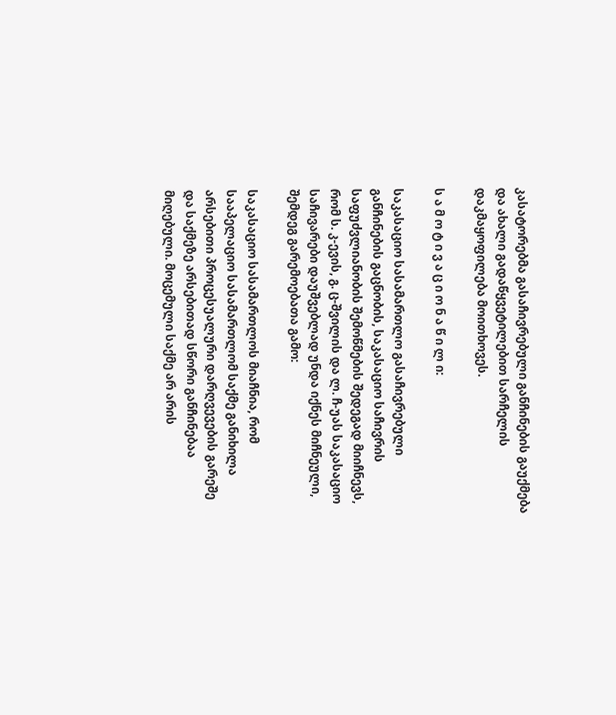კასატორებმა გასაჩივრებული განჩინების გაუქმება და ახალი გადაწყვეტილებით სარჩელის დაკმაყოფილება მოითხოვეს.

ს ა მ ო ტ ი ვ ა ც ი ო ნ ა წ ი ლ ი:

საკასაციო სასამართლო გასაჩივრებული განჩინების გაცნობის, საკასაციო საჩივრის საფუძვლიანობის შემოწმების შედეგად მიიჩნევს, რომ ს. კ-ევის, გ. ც-შვილის და ლ. ჩ-უას საკასაციო საჩივარები დაუშვებლად უნდა იქნეს მიჩნეული, შემდეგ გარემოებათა გამო:

საკასაციო სასამართლოს მიაჩნია, რომ სააპელაციო სასამართლომ საქმე განიხილა არსებითი პროცესუალური დარღვევების გარეშე და საქმეზე არსებითად სწორი განჩინებაა მიღებული. მოცემული საქმე არ არის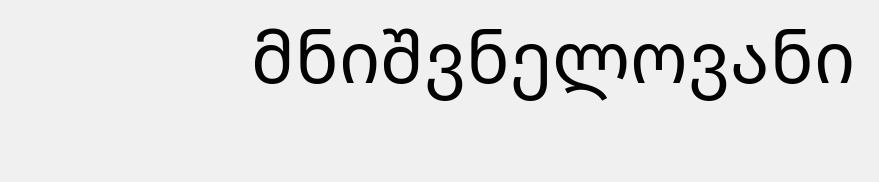მნიშვნელოვანი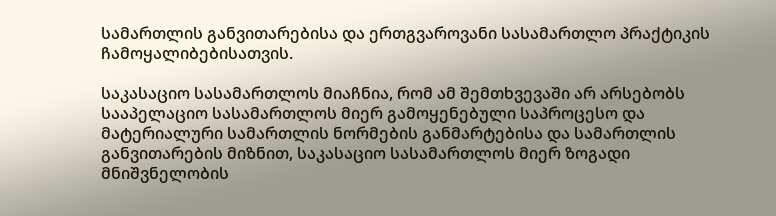სამართლის განვითარებისა და ერთგვაროვანი სასამართლო პრაქტიკის ჩამოყალიბებისათვის.

საკასაციო სასამართლოს მიაჩნია, რომ ამ შემთხვევაში არ არსებობს სააპელაციო სასამართლოს მიერ გამოყენებული საპროცესო და მატერიალური სამართლის ნორმების განმარტებისა და სამართლის განვითარების მიზნით, საკასაციო სასამართლოს მიერ ზოგადი მნიშვნელობის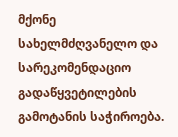მქონე სახელმძღვანელო და სარეკომენდაციო გადაწყვეტილების გამოტანის საჭიროება.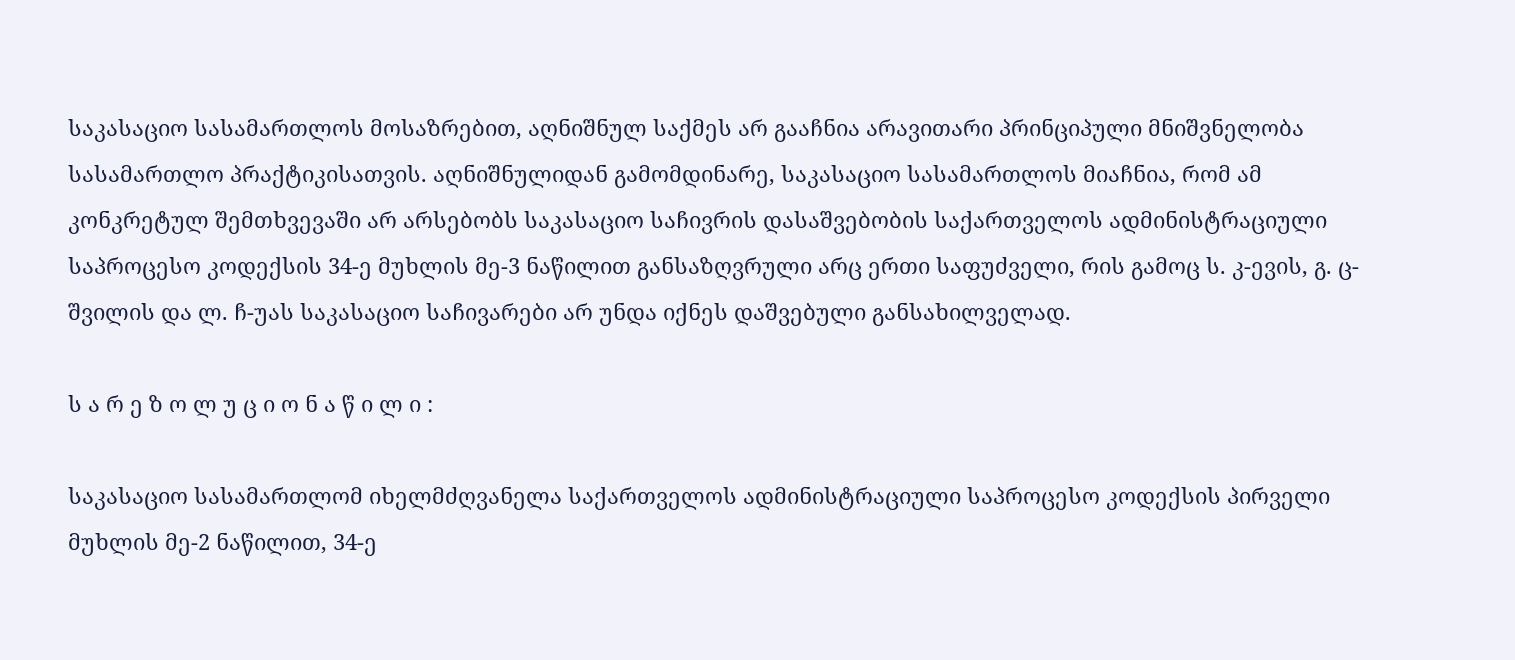საკასაციო სასამართლოს მოსაზრებით, აღნიშნულ საქმეს არ გააჩნია არავითარი პრინციპული მნიშვნელობა სასამართლო პრაქტიკისათვის. აღნიშნულიდან გამომდინარე, საკასაციო სასამართლოს მიაჩნია, რომ ამ კონკრეტულ შემთხვევაში არ არსებობს საკასაციო საჩივრის დასაშვებობის საქართველოს ადმინისტრაციული საპროცესო კოდექსის 34-ე მუხლის მე-3 ნაწილით განსაზღვრული არც ერთი საფუძველი, რის გამოც ს. კ-ევის, გ. ც-შვილის და ლ. ჩ-უას საკასაციო საჩივარები არ უნდა იქნეს დაშვებული განსახილველად.

ს ა რ ე ზ ო ლ უ ც ი ო ნ ა წ ი ლ ი :

საკასაციო სასამართლომ იხელმძღვანელა საქართველოს ადმინისტრაციული საპროცესო კოდექსის პირველი მუხლის მე-2 ნაწილით, 34-ე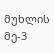მუხლის მე-3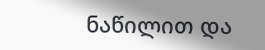ნაწილით და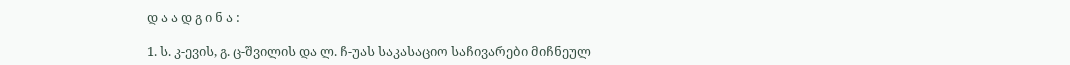დ ა ა დ გ ი ნ ა :

1. ს. კ-ევის, გ. ც-შვილის და ლ. ჩ-უას საკასაციო საჩივარები მიჩნეულ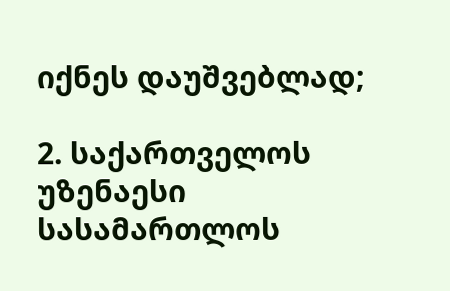იქნეს დაუშვებლად;

2. საქართველოს უზენაესი სასამართლოს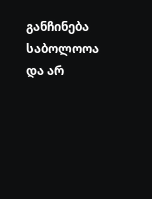განჩინება საბოლოოა და არ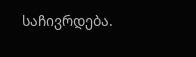საჩივრდება.